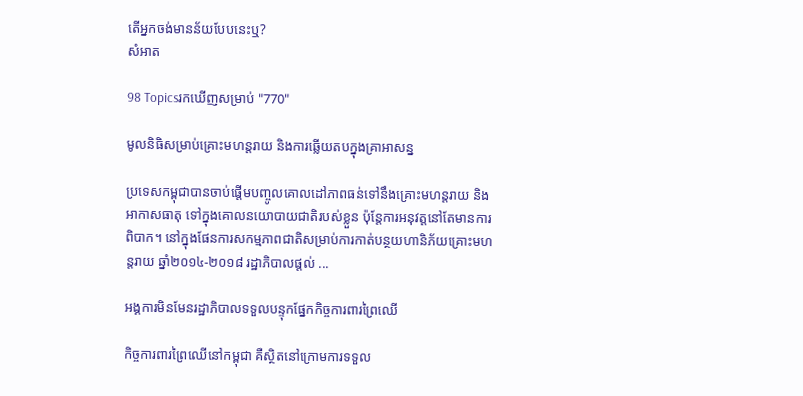តើអ្នកចង់មានន័យបែបនេះឬ?
សំអាត

98 Topicsរកឃើញសម្រាប់ "770"

មូលនិធិសម្រាប់គ្រោះមហន្តរាយ និងការឆ្លើយតបក្នុងគ្រាអាសន្ន

ប្រទេសកម្ពុជាបានចាប់ផ្តើមបញ្ចូលគោលដៅភាពធន់ទៅនឹងគ្រោះមហន្តរាយ និងអាកាសធាតុ ទៅក្នុងគោលនយោបាយជាតិរបស់ខ្លួន ប៉ុន្តែការអនុវត្តនៅតែមានការពិបាក។ នៅក្នុងផែនការសកម្មភាពជាតិសម្រាប់ការកាត់បន្ថយហានិភ័យគ្រោះមហន្តរាយ ឆ្នាំ២០១៤-២០១៨ រដ្ឋាភិបាលផ្តល់ ...

អង្គការមិនមែនរដ្ឋាភិបាលទទួលបន្ទុកផ្នែកកិច្ចការពារព្រៃឈើ

កិច្ចការពារព្រៃឈើនៅកម្ពុជា គឺស្ថិតនៅក្រោមការទទួល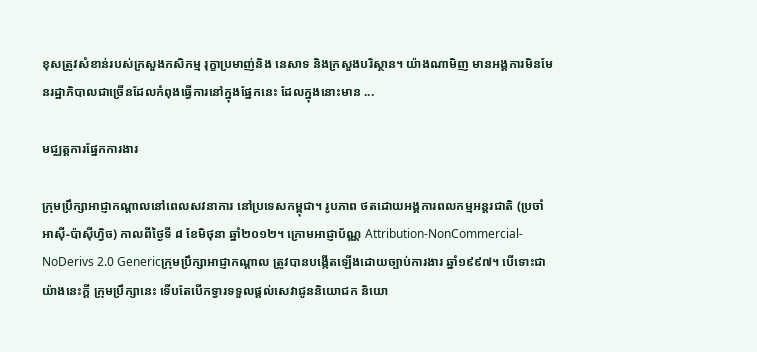ខុសត្រូវសំខាន់របស់ក្រសួងកសិកម្ម រុក្ខាប្រមាញ់និង នេសាទ និងក្រសួងបរិស្ថាន។ យ៉ាងណាមិញ មានអង្គការមិនមែនរដ្ឋាភិបាលជាច្រើនដែលកំពុងធ្វើការនៅក្នុងផ្នែកនេះ ដែលក្នុងនោះមាន ...

មជ្ឈត្តការផ្នែកការងារ

ក្រុមប្រឹក្សាអាជ្ញាកណ្តាលនៅពេលសវនាការ នៅប្រទេសកម្ពុជា។ រូបភាព ថតដោយអង្គការពលកម្មអន្តរជាតិ (ប្រចាំអាស៊ី-ប៉ាស៊ីហ្វិច) កាលពីថ្ងៃទី ៨ ខែមិថុនា ឆ្នាំ២០១២។ ក្រោមអាជ្ញាប័ណ្ណ Attribution-NonCommercial-NoDerivs 2.0 Genericក្រុមប្រឹក្សាអាជ្ញាកណ្តាល ត្រូវបានបង្កើតឡើងដោយច្បាប់ការងារ ឆ្នាំ១៩៩៧។ បើទោះជាយ៉ាងនេះក្តី ក្រុមប្រឹក្សានេះ ទើបតែបើកទ្វារទទួលផ្តល់សេវាជូននិយោជក និយោ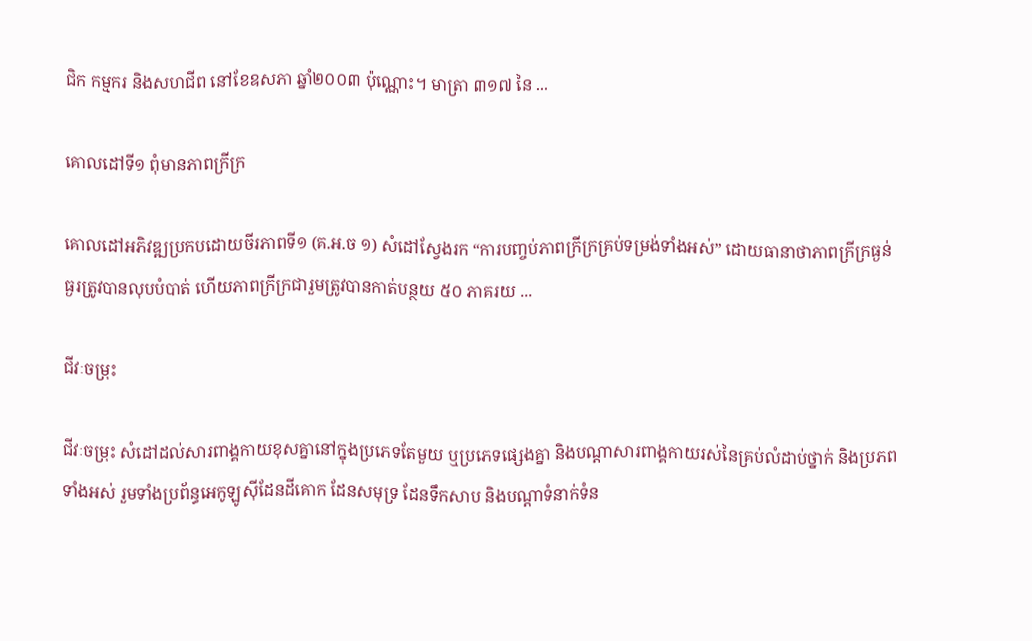ជិក កម្មករ និងសហជីព នៅខែឧសភា ឆ្នាំ២០០៣ ប៉ុណ្ណោះ។ មាត្រា ៣១៧ នៃ ...

គោលដៅទី១ ពុំមានភាពក្រីក្រ

គោលដៅអភិវឌ្ឍប្រកបដោយចីរភាពទី១ (គ.អ.ច ១) សំដៅស្វែងរក “ការបញ្ចប់ភាពក្រីក្រគ្រប់ទម្រង់ទាំងអស់” ដោយធានាថាភាពក្រីក្រធ្ងន់ធ្ងរត្រូវបានលុបបំបាត់ ហើយភាពក្រីក្រជារួមត្រូវបានកាត់បន្ថយ ៥០ ភាគរយ ...

ជីវៈចម្រុះ

ជីវៈចម្រុះ សំដៅដល់សារពាង្គកាយខុសគ្នានៅក្នុងប្រភេទតែមួយ ឬប្រភេទផ្សេងគ្នា និងបណ្តាសារពាង្គកាយរស់នៃគ្រប់លំដាប់ថ្នាក់ និងប្រភពទាំងអស់ រួមទាំងប្រព័ន្ធអេកូឡូស៊ីដែនដីគោក ដែនសមុទ្រ ដែនទឹកសាប និងបណ្តាទំនាក់ទំន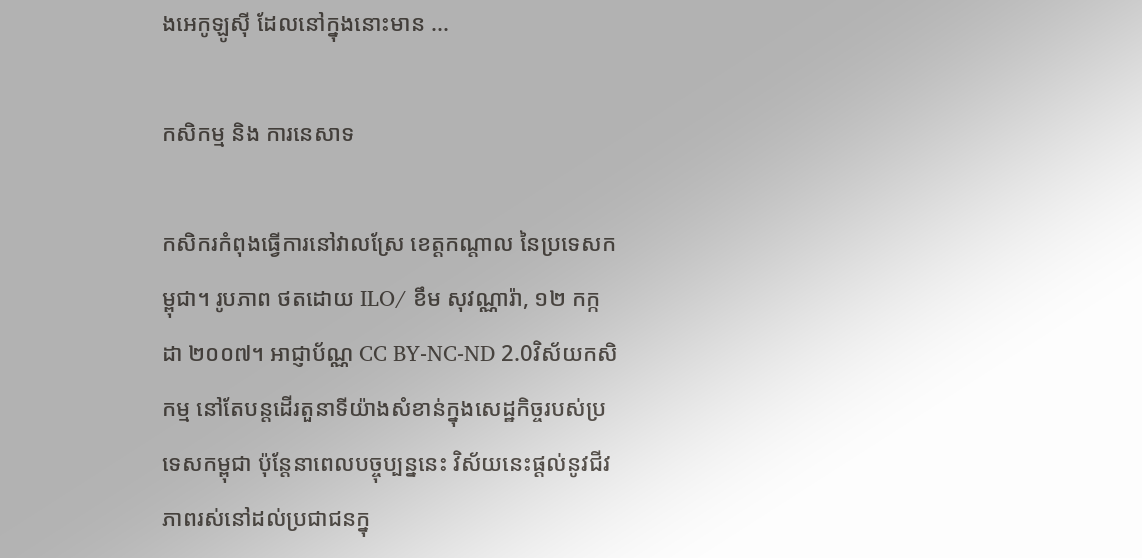ងអេកូឡូស៊ី ដែលនៅក្នុងនោះមាន ...

កសិកម្ម និង ការនេសាទ

កសិករកំពុងធ្វើការនៅវាលស្រែ ខេត្តកណ្តាល នៃប្រទេសកម្ពុជា។ រូបភាព ថតដោយ ILO/ ខឹម សុវណ្ណារ៉ា, ១២ កក្កដា ២០០៧។ អាជ្ញាប័ណ្ណ CC BY-NC-ND 2.0វិស័យកសិកម្ម នៅតែបន្តដើរតួនាទីយ៉ាងសំខាន់ក្នុងសេដ្ឋកិច្ចរបស់ប្រទេសកម្ពុជា ប៉ុន្តែនាពេលបច្ចុប្បន្ននេះ វិស័យនេះផ្ដល់នូវជីវភាពរស់នៅដល់ប្រជាជនក្នុ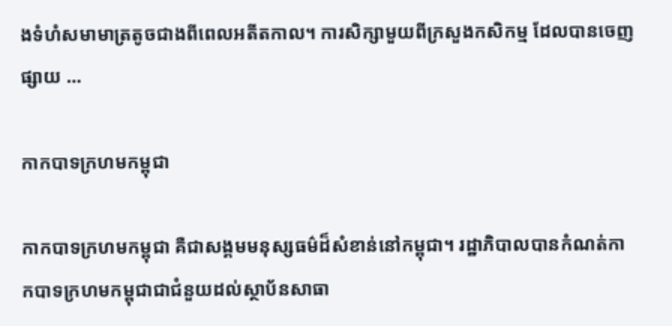ងទំហំសមាមាត្រតូចជាងពីពេលអតីតកាល។ ការសិក្សាមួយពីក្រសួងកសិកម្ម ដែលបានចេញផ្សាយ ...

កាកបាទក្រហមកម្ពុជា

កាកបាទក្រហមកម្ពុជា គឺជាសង្គមមនុស្សធម៌ដ៏សំខាន់នៅកម្ពុជា។ រដ្ឋាភិបាលបានកំណត់កាកបាទក្រហមកម្ពុជាជាជំនួយដល់ស្ថាប័នសាធា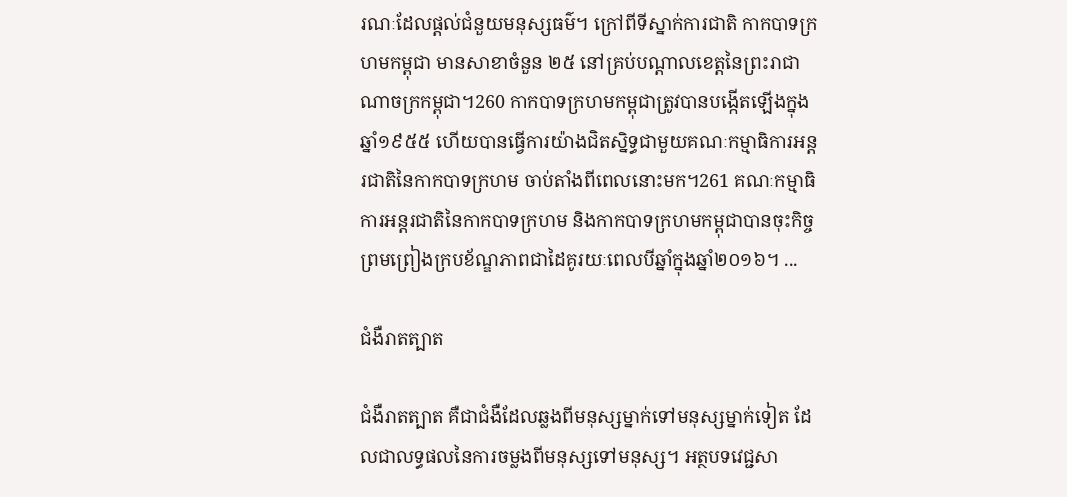រណៈដែលផ្តល់ជំនួយមនុស្សធម៌។ ក្រៅពីទីស្នាក់ការជាតិ កាកបាទក្រហមកម្ពុជា មានសាខាចំនួន ២៥ នៅគ្រប់បណ្តាលខេត្តនៃព្រះរាជាណាចក្រកម្ពុជា។260 កាកបាទក្រហមកម្ពុជាត្រូវបានបង្កើតឡើងក្នុងឆ្នាំ១៩៥៥ ហើយបានធ្វើការយ៉ាងជិតស្និទ្ធជាមួយគណៈកម្មាធិការអន្តរជាតិនៃកាកបាទក្រហម ចាប់តាំងពីពេលនោះមក។261 គណៈកម្មាធិការអន្តរជាតិនៃកាកបាទក្រហម និងកាកបាទក្រហមកម្ពុជាបានចុះកិច្ចព្រមព្រៀងក្របខ័ណ្ឌភាពជាដៃគូរយៈពេលបីឆ្នាំក្នុងឆ្នាំ២០១៦។ ...

ជំងឺរាតត្បាត

ជំងឺរាតត្បាត គឺជាជំងឺដែលឆ្លងពីមនុស្សម្នាក់ទៅមនុស្សម្នាក់ទៀត ដែលជាលទ្ធផលនៃការចម្លងពីមនុស្សទៅមនុស្ស។ អត្ថបទវេជ្ជសា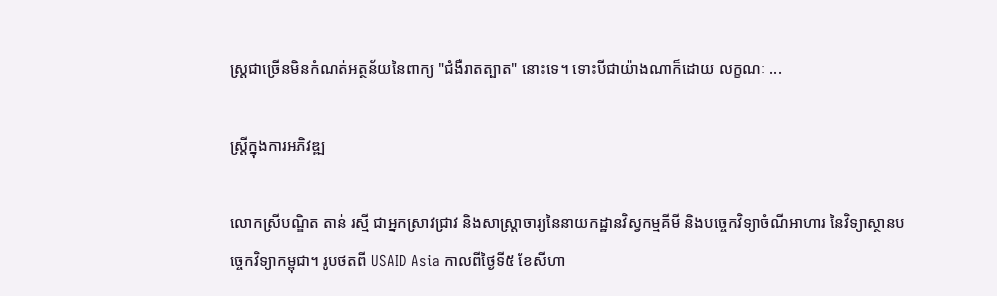ស្ត្រជាច្រើនមិនកំណត់អត្ថន័យនៃពាក្យ "ជំងឺរាតត្បាត" នោះទេ។ ទោះបីជាយ៉ាងណាក៏ដោយ លក្ខណៈ ...

ស្ត្រីក្នុងការអភិវឌ្ឍ

លោកស្រីបណ្ឌិត តាន់ រស្មី ជាអ្នកស្រាវជ្រាវ និងសាស្ត្រាចារ្យនៃនាយកដ្ឋានវិស្វកម្មគីមី និងបច្ចេកវិទ្យាចំណីអាហារ នៃវិទ្យាស្ថានបច្ចេកវិទ្យាកម្ពុជា។ រូបថតពី USAID Asia កាលពីថ្ងៃទី៥ ខែសីហា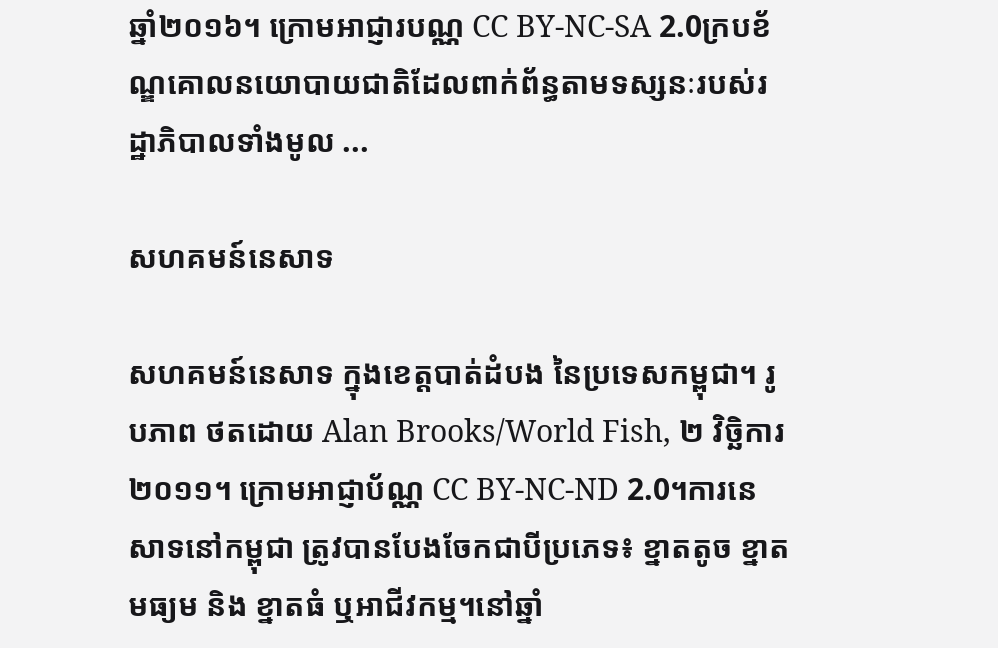ឆ្នាំ២០១៦។ ក្រោមអាជ្ញារបណ្ណ CC BY-NC-SA 2.0ក្របខ័ណ្ឌគោលនយោបាយជាតិដែលពាក់ព័ន្ធតាមទស្សនៈរបស់រដ្ឋាភិបាលទាំងមូល ...

សហគមន៍នេសាទ

សហគមន៍នេសាទ ក្នុងខេត្តបាត់ដំបង នៃប្រទេសកម្ពុជា។ រូបភាព ថតដោយ Alan Brooks/World Fish, ២ វិច្ឆិការ ២០១១។ ក្រោមអាជ្ញាប័ណ្ណ CC BY-NC-ND 2.0។ការនេសាទនៅកម្ពុជា ត្រូវបានបែងចែកជាបីប្រភេទ៖ ខ្នាតតូច ខ្នាតមធ្យម និង ខ្នាតធំ ឬអាជីវកម្ម។នៅឆ្នាំ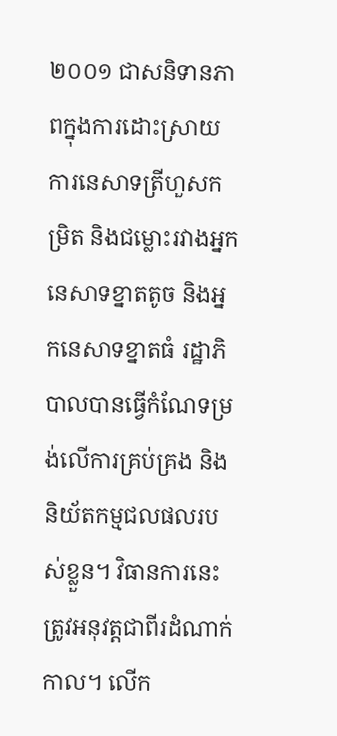២០០១ ជាសនិទានភាពក្នុងការដោះស្រាយការនេសាទត្រីហួសកម្រិត និងជម្លោះរវាងអ្នកនេសាទខ្នាតតូច និងអ្នកនេសាទខ្នាតធំ រដ្ឋាភិបាលបានធ្វើកំណែទម្រង់លើការគ្រប់គ្រង និងនិយ័តកម្មជលផលរបស់ខ្លួន។ វិធានការនេះត្រូវអនុវត្តជាពីរដំណាក់កាល។ លើក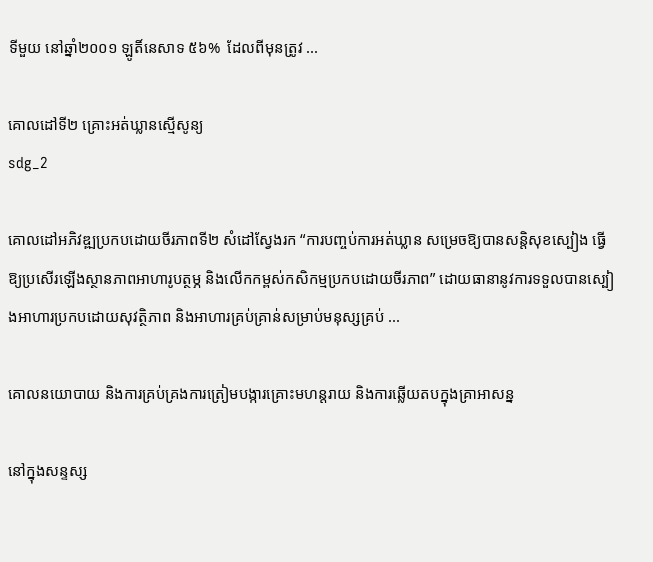ទីមួយ នៅឆ្នាំ២០០១ ឡូតិ៍នេសាទ ៥៦%  ដែលពីមុនត្រូវ ...

គោលដៅទី២ គ្រោះអត់ឃ្លានស្មើសូន្យ
sdg_2

គោលដៅអភិវឌ្ឍប្រកបដោយចីរភាពទី២ សំដៅស្វែងរក “ការបញ្ចប់ការអត់ឃ្លាន សម្រេចឱ្យបានសន្តិសុខស្បៀង ធ្វើឱ្យប្រសើរឡើងស្ថានភាពអាហារូបត្ថម្ភ និងលើកកម្ពស់កសិកម្មប្រកបដោយចីរភាព” ដោយធានានូវការទទួលបានស្បៀងអាហារប្រកបដោយសុវត្ថិភាព និងអាហារគ្រប់គ្រាន់សម្រាប់មនុស្សគ្រប់ ...

គោលនយោបាយ និងការគ្រប់គ្រងការត្រៀមបង្ការគ្រោះមហន្តរាយ និងការឆ្លើយតបក្នុងគ្រាអាសន្ន

នៅក្នុងសន្ទស្ស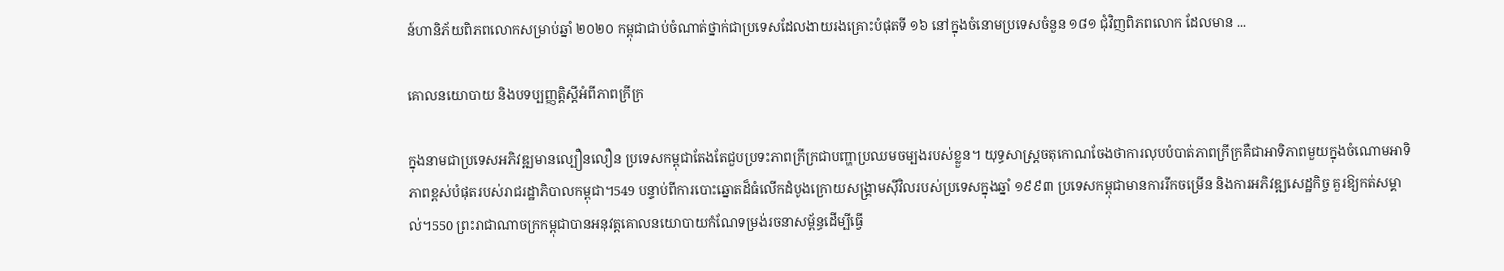ន៍ហានិភ័យពិភពលោកសម្រាប់ឆ្នាំ ២០២០ កម្ពុជាជាប់ចំណាត់ថ្នាក់ជាប្រទេសដែលងាយរងគ្រោះបំផុតទី ១៦ នៅក្នុងចំនោមប្រទេសចំនួន ១៨១ ជុំវិញពិភពលោក ដែលមាន ...

គោលនយោបាយ និងបទប្បញ្ញត្តិស្តីអំពីភាពក្រីក្រ

ក្នុងនាមជាប្រទេសអភិវឌ្ឍមានល្បឿនលឿន ប្រទេសកម្ពុជាតែងតែជួបប្រទះភាពក្រីក្រជាបញ្ហាប្រឈមចម្បងរបស់ខ្លួន។ យុទ្ធសាស្ត្រចតុកោណចែងថាការលុបបំបាត់ភាពក្រីក្រគឺជាអាទិភាពមួយក្នុងចំណោមអាទិភាពខ្ពស់បំផុតរបស់រាជរដ្ឋាភិបាលកម្ពុជា។549 បន្ទាប់ពីការបោះឆ្នោតដ៏ធំលើកដំបូងក្រោយសង្គ្រាមស៊ីវិលរបស់ប្រទេសក្នុងឆ្នាំ ១៩៩៣ ប្រទេសកម្ពុជាមានការរីកចម្រើន និងការអភិវឌ្ឍសេដ្ឋកិច្ច គួរឱ្យកត់សម្គាល់។550 ព្រះរាជាណាចក្រកម្ពុជាបានអនុវត្តគោលនយោបាយកំណែទម្រង់រចនាសម្ព័ន្ធដើម្បីធ្វើ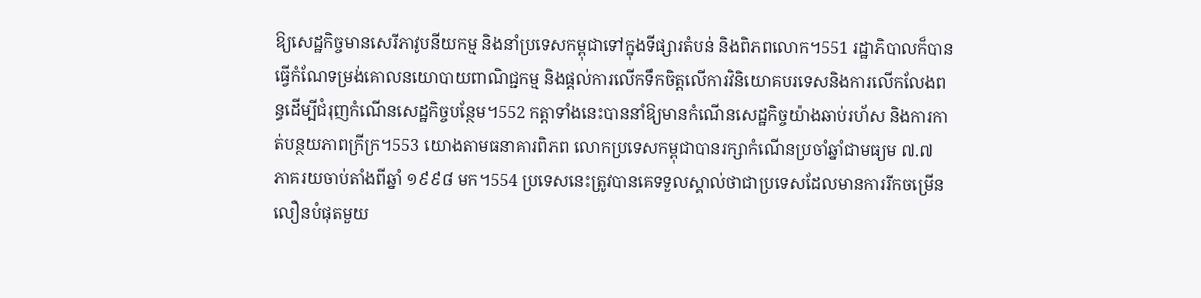ឱ្យសេដ្ឋកិច្ចមានសេរីភាវូបនីយកម្ម និងនាំប្រទេសកម្ពុជាទៅក្នុងទីផ្សារតំបន់ និងពិភពលោក។551 រដ្ឋាភិបាលក៏បានធ្វើកំណែទម្រង់គោលនយោបាយពាណិជ្ជកម្ម និងផ្តល់ការលើកទឹកចិត្តលើការវិនិយោគបរទេសនិងការលើកលែងពន្ធដើម្បីជំរុញកំណើនសេដ្ឋកិច្ចបន្ថែម។552 កត្តាទាំងនេះបាននាំឱ្យមានកំណើនសេដ្ឋកិច្ចយ៉ាងឆាប់រហ័ស និងការកាត់បន្ថយភាពក្រីក្រ។553 យោងតាមធនាគារពិភព លោកប្រទេសកម្ពុជាបានរក្សាកំណើនប្រចាំឆ្នាំជាមធ្យម ៧.៧ ភាគរយចាប់តាំងពីឆ្នាំ ១៩៩៨ មក។554 ប្រទេសនេះត្រូវបានគេទទួលស្គាល់ថាជាប្រទេសដែលមានការរីកចម្រើនលឿនបំផុតមួយ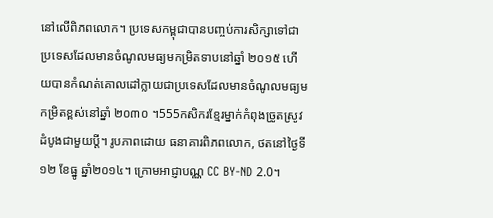នៅលើពិភពលោក។ ប្រទេសកម្ពុជាបានបញ្ចប់ការសិក្សាទៅជាប្រទេសដែលមានចំណូលមធ្យមកម្រិតទាបនៅឆ្នាំ ២០១៥ ហើយបានកំណត់គោលដៅក្លាយជាប្រទេសដែលមានចំណូលមធ្យមកម្រិតខ្ពស់នៅឆ្នាំ ២០៣០ ។555កសិករខ្មែរម្នាក់កំពុងច្រូតស្រូវដំបូងជាមួយប្តី។ រូបភាពដោយ ធនាគារពិភពលោក, ថតនៅថ្ងៃទី១២ ខែធ្នូ ឆ្នាំ២០១៤។ ក្រោមអាជ្ញាបណ្ណ CC BY-ND 2.0។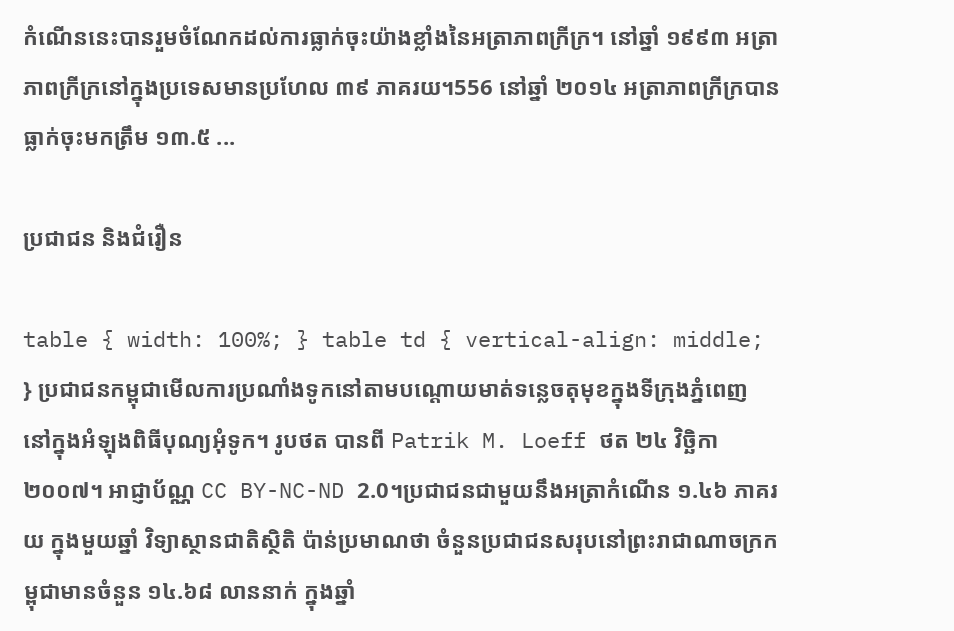កំណើននេះបានរួមចំណែកដល់ការធ្លាក់ចុះយ៉ាងខ្លាំងនៃអត្រាភាពក្រីក្រ។ នៅឆ្នាំ ១៩៩៣ អត្រាភាពក្រីក្រនៅក្នុងប្រទេសមានប្រហែល ៣៩ ភាគរយ។556 នៅឆ្នាំ ២០១៤ អត្រាភាពក្រីក្របានធ្លាក់ចុះមកត្រឹម ១៣.៥ ...

ប្រជាជន និងជំរឿន

table { width: 100%; } table td { vertical-align: middle; } ប្រជាជនកម្ពុជាមើលការប្រណាំងទូកនៅតាមបណ្តោយមាត់ទន្លេចតុមុខក្នុងទីក្រុងភ្នំពេញ នៅក្នុងអំឡុងពិធីបុណ្យអុំទូក។ រូបថត បានពី Patrik M. Loeff ថត ២៤ វិច្ឆិកា ២០០៧។ អាជ្ញាប័ណ្ណ CC BY-NC-ND 2.0។ប្រជាជនជាមួយនឹងអត្រាកំណើន ១.៤៦ ភាគរយ ក្នុងមួយឆ្នាំ វិទ្យាស្ថានជាតិស្ថិតិ ប៉ាន់ប្រមាណថា ចំនួនប្រជាជនសរុបនៅព្រះរាជាណាចក្រកម្ពុជាមានចំនួន ១៤.៦៨ លាននាក់ ក្នុងឆ្នាំ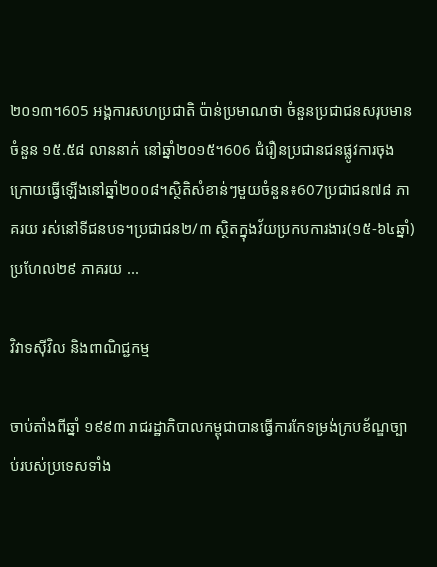២០១៣។605 អង្គការសហប្រជាតិ ប៉ាន់ប្រមាណថា ចំនួនប្រជាជនសរុបមានចំនួន ១៥.៥៨ លាននាក់ នៅឆ្នាំ២០១៥។606 ជំរឿនប្រជានជនផ្លូវការចុងក្រោយធ្វើឡើងនៅឆ្នាំ២០០៨។ស្ថិតិសំខាន់ៗមួយចំនួន៖607ប្រជាជន៧៨ ភាគរយ រស់នៅទីជនបទ។ប្រជាជន២/៣ ស្ថិតក្នុងវ័យប្រកបការងារ(១៥-៦៤ឆ្នាំ) ប្រហែល២៩ ភាគរយ ...

វិវាទស៊ីវិល និងពាណិជ្ជកម្ម

ចាប់តាំងពីឆ្នាំ ១៩៩៣ រាជរដ្ឋាភិបាលកម្ពុជាបានធ្វើការកែទម្រង់ក្របខ័ណ្ឌច្បាប់របស់ប្រទេសទាំង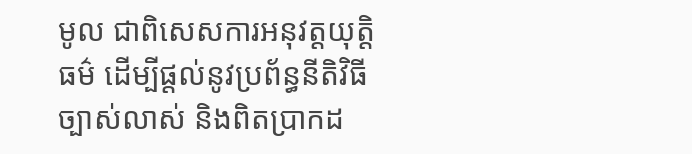មូល ជាពិសេសការអនុវត្តយុត្តិធម៌ ដើម្បីផ្តល់នូវប្រព័ន្ធនីតិវិធីច្បាស់លាស់ និងពិតប្រាកដ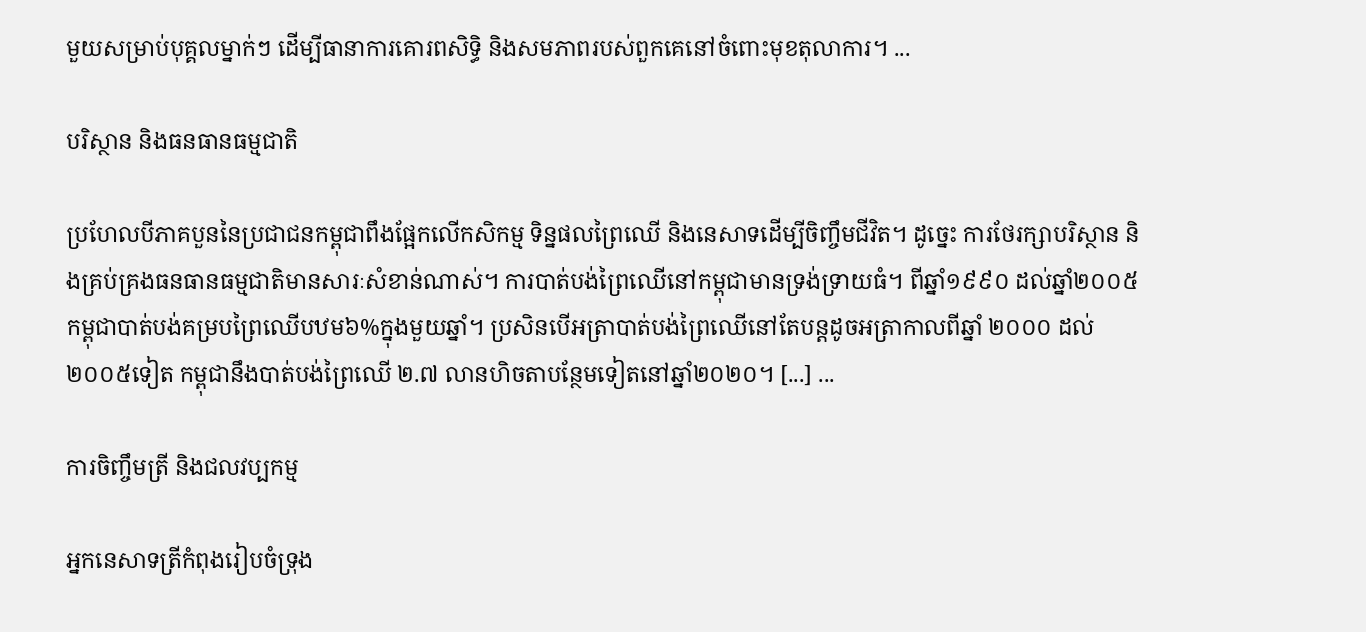មួយសម្រាប់បុគ្គលម្នាក់ៗ ដើម្បីធានាការគោរពសិទ្ធិ និងសមភាពរបស់ពួកគេនៅចំពោះមុខតុលាការ។ ...

បរិស្ថាន និងធនធានធម្មជាតិ

ប្រហែលបីភាគបួននៃប្រជាជនកម្ពុជាពឹងផ្អែកលើកសិកម្ម ទិន្នផលព្រៃឈើ និងនេសាទដើម្បីចិញ្ចឹមជីវិត។ ដូច្នេះ ការថែរក្សាបរិស្ថាន និងគ្រប់គ្រងធនធានធម្មជាតិមានសារៈសំខាន់ណាស់។ ការបាត់បង់ព្រៃឈើនៅកម្ពុជាមានទ្រង់ទ្រាយធំ។ ពីឆ្នាំ១៩៩០ ដល់ឆ្នាំ២០០៥ កម្ពុជាបាត់បង់គម្របព្រៃឈើបឋម៦%ក្នុងមួយឆ្នាំ។ ប្រសិនបើអត្រាបាត់បង់ព្រៃឈើនៅតែបន្តដូចអត្រាកាលពីឆ្នាំ ២០០០ ដល់២០០៥ទៀត កម្ពុជានឹងបាត់បង់ព្រៃឈើ ២.៧ លានហិចតាបន្ថែមទៀតនៅឆ្នាំ២០២០។ [...] ...

ការចិញ្ចឹមត្រី និងជលវប្បកម្ម

អ្នកនេសាទត្រីកំពុងរៀបចំទ្រុង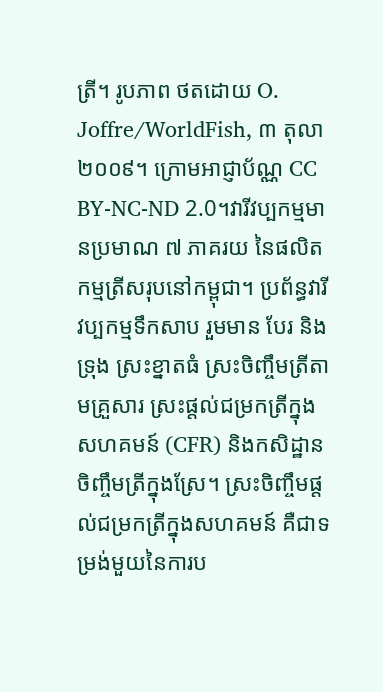ត្រី។ រូបភាព ថតដោយ O. Joffre/WorldFish, ៣ តុលា ២០០៩។ ក្រោមអាជ្ញាប័ណ្ណ CC BY-NC-ND 2.0។វារីវប្បកម្មមានប្រមាណ ៧ ភាគរយ នៃផលិតកម្មត្រីសរុបនៅកម្ពុជា។ ប្រព័ន្ធវារីវប្បកម្មទឹកសាប រួមមាន បែរ និងទ្រុង ស្រះខ្នាតធំ ស្រះចិញ្ចឹមត្រីតាមគ្រួសារ ស្រះផ្តល់ជម្រកត្រីក្នុងសហគមន៍ (CFR) និងកសិដ្ឋានចិញ្ចឹមត្រីក្នុងស្រែ។ ស្រះចិញ្ចឹមផ្តល់ជម្រកត្រីក្នុងសហគមន៍ គឺជាទម្រង់មួយនៃការប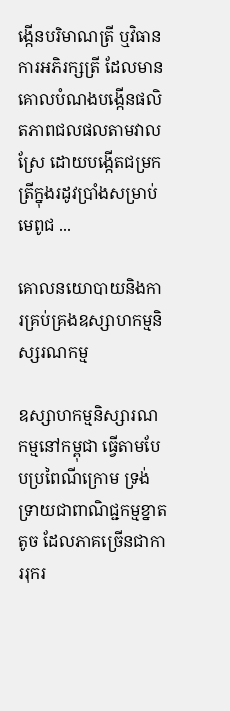ង្កើនបរិមាណត្រី ឬវិធានការអភិរក្សត្រី ដែលមានគោលបំណងបង្កើនផលិតភាពជលផលតាមវាលស្រែ ដោយបង្កើតជម្រកត្រីក្នុងរដូវប្រាំងសម្រាប់មេពូជ ...

គោលនយោបាយនិងការគ្រប់គ្រងឧស្សាហកម្មនិស្សរណកម្ម

ឧស្សាហកម្មនិស្សារណកម្មនៅកម្ពុជា ធ្វើតាមបែបប្រពៃណីក្រោម ទ្រង់ទ្រាយជាពាណិជ្ជកម្មខ្នាតតូច ដែលភាគច្រើនជាការរុករ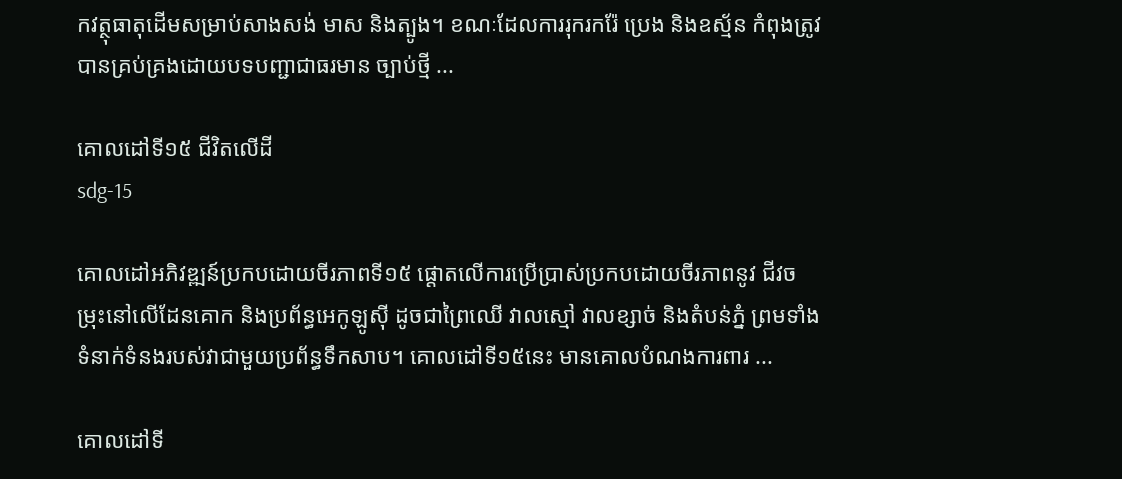កវត្ថុធាតុដើមសម្រាប់សាងសង់ មាស និងត្បូង។ ខណៈដែលការរុករករ៉ែ ប្រេង និងឧស្ម័ន កំពុងត្រូវបានគ្រប់គ្រងដោយបទបញ្ជាជាធរមាន ច្បាប់ថ្មី ...

គោលដៅទី១៥ ជីវិតលើដី
sdg-15

គោលដៅអភិវឌ្ឍន៍ប្រកបដោយចីរភាពទី១៥ ផ្តោតលើការប្រើប្រាស់ប្រកបដោយចីរភាពនូវ ជីវចម្រុះនៅលើដែនគោក និងប្រព័ន្ធអេកូឡូស៊ី ដូចជាព្រៃឈើ វាលស្មៅ វាលខ្សាច់ និងតំបន់ភ្នំ ព្រមទាំងទំនាក់ទំនងរបស់វាជាមួយប្រព័ន្ធទឹកសាប។ គោលដៅទី១៥នេះ មានគោលបំណងការពារ ...

គោលដៅទី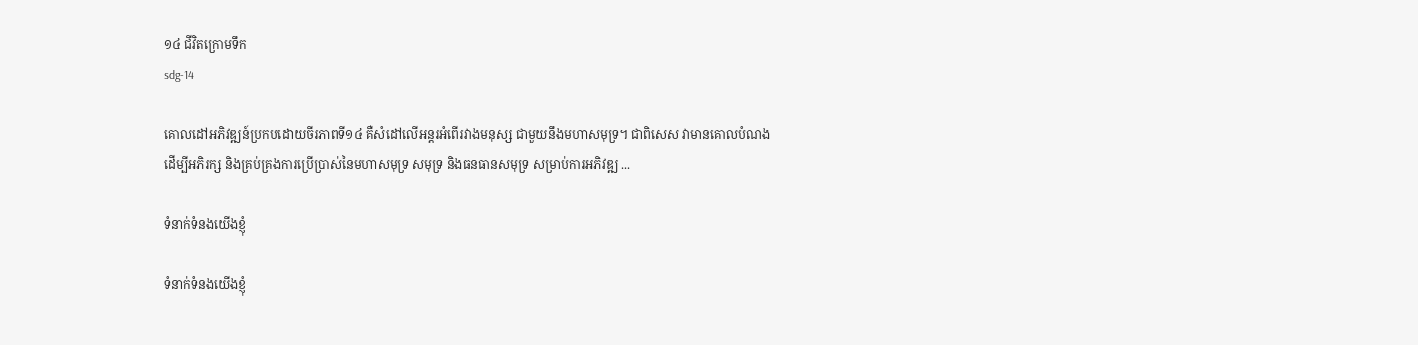១៤ ជីវិតក្រោមទឹក
sdg-14

គោលដៅអភិវឌ្ឍន៍ប្រកបដោយចីរភាពទី១៤ គឺសំដៅលើអន្តរអំពើរវាងមនុស្ស ជាមួយនឹងមហាសមុទ្រ។ ជាពិសេស វាមានគោលបំណងដើម្បីអភិរក្ស និងគ្រប់គ្រងការប្រើប្រាស់នៃមហាសមុទ្រ សមុទ្រ និងធនធានសមុទ្រ សម្រាប់ការអភិវឌ្ឍ ...

ទំនាក់ទំនងយើងខ្ញុំ

ទំនាក់ទំនងយើងខ្ញុំ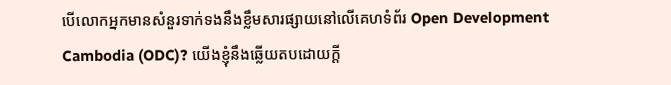បើលោកអ្នកមានសំនួរទាក់ទងនឹងខ្លឹមសារផ្សាយនៅលើគេហទំព័រ Open Development Cambodia (ODC)? យើងខ្ញុំនឹងឆ្លើយតបដោយក្តី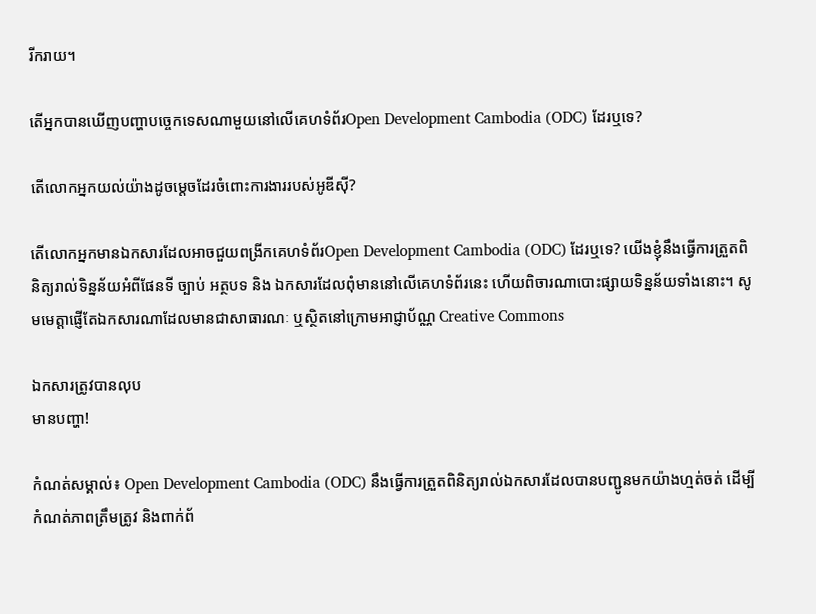រីករាយ។

តើអ្នកបានឃើញបញ្ហាបច្ចេកទេសណាមួយនៅលើគេហទំព័រOpen Development Cambodia (ODC) ដែរឬទេ?

តើលោកអ្នកយល់យ៉ាងដូចម្តេចដែរចំពោះការងាររបស់អូឌីស៊ី?

តើលោកអ្នកមានឯកសារដែលអាចជួយពង្រីកគេហទំព័រOpen Development Cambodia (ODC) ដែរឬទេ? យើងខ្ញុំនឹងធ្វើការត្រួតពិនិត្យរាល់ទិន្នន័យអំពីផែនទី ច្បាប់ អត្ថបទ និង ឯកសារដែលពុំមាននៅលើគេហទំព័រនេះ ហើយពិចារណាបោះផ្សាយទិន្នន័យទាំងនោះ។ សូមមេត្តាផ្ញើតែឯកសារណាដែលមានជាសាធារណៈ ឬស្ថិតនៅក្រោមអាជ្ញាប័ណ្ណ Creative Commons

ឯកសារត្រូវបានលុប
មានបញ្ហា!

កំណត់សម្គាល់៖ Open Development Cambodia (ODC) នឹងធ្វើការត្រួតពិនិត្យរាល់ឯកសារដែលបានបញ្ជូនមកយ៉ាងហ្មត់ចត់ ដើម្បីកំណត់ភាពត្រឹមត្រូវ និងពាក់ព័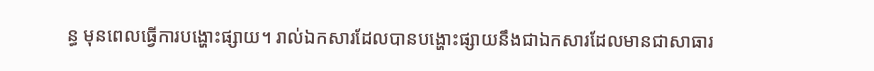ន្ធ មុនពេលធ្វើការបង្ហោះផ្សាយ។ រាល់ឯកសារដែលបានបង្ហោះផ្សាយនឹងជាឯកសារដែលមានជាសាធារ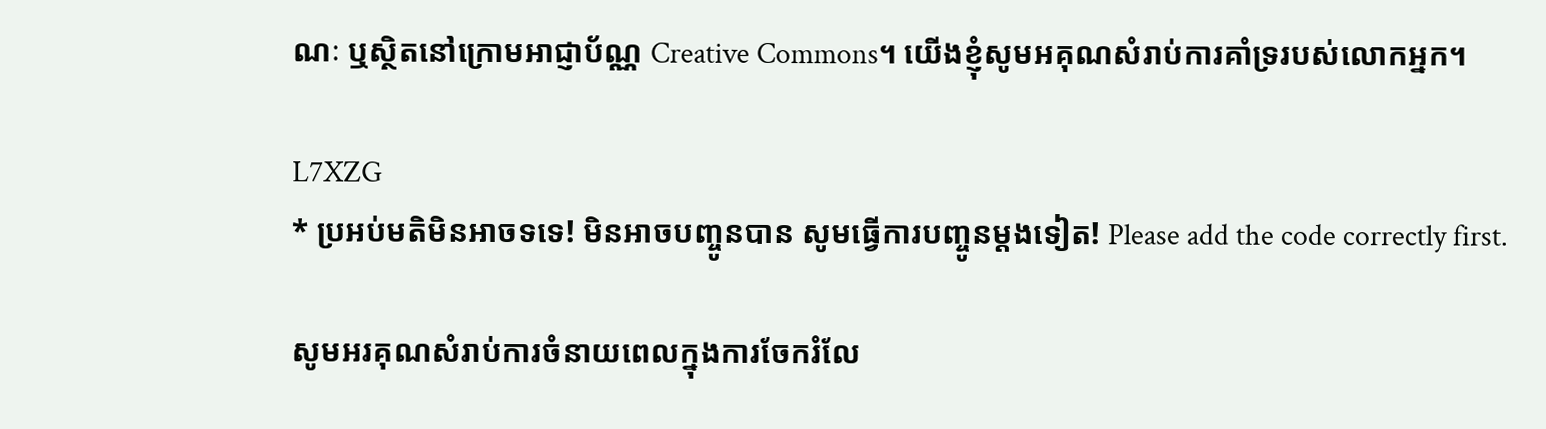ណៈ ឬស្ថិតនៅក្រោមអាជ្ញាប័ណ្ណ Creative Commons។ យើងខ្ញុំសូមអគុណសំរាប់ការគាំទ្ររបស់លោកអ្នក។

L7XZG
* ប្រអប់មតិមិនអាចទទេ! មិនអាចបញ្ចូនបាន សូមធ្វើការបញ្ចូនម្តងទៀត! Please add the code correctly first.

សូមអរគុណសំរាប់ការចំនាយពេលក្នុងការចែករំលែ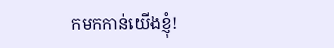កមកកាន់យើងខ្ញុំ!